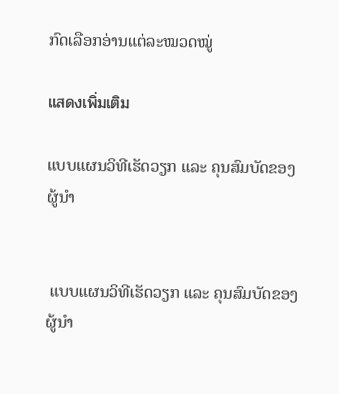ກົດເລືອກອ່ານແຕ່ລະໝວດໝູ່

แสดงเพิ่มเติม

ແບບແຜນວິທີເຮັດວຽກ ແລະ ຄຸນສົມບັດຂອງຜູ້ນຳ


 ແບບແຜນວິທີເຮັດວຽກ ແລະ ຄຸນສົມບັດຂອງຜູ້ນຳ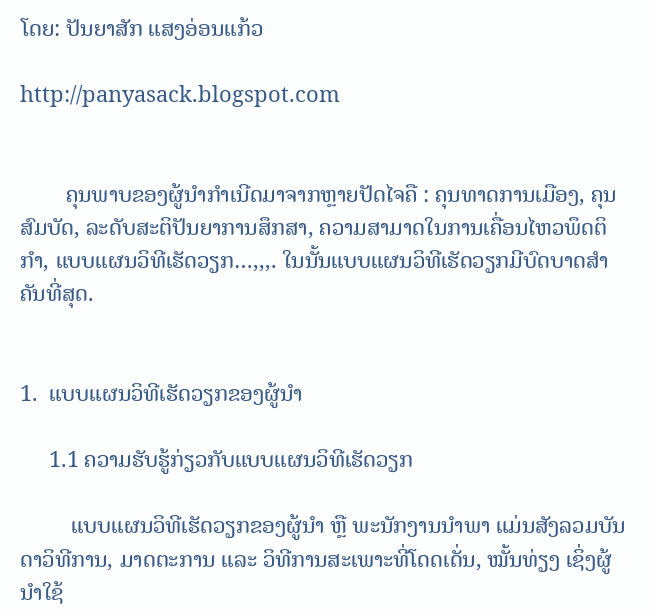ໂດຍ: ປັນຍາສັກ ແສງອ່ອນແກ້ວ

http://panyasack.blogspot.com


        ຄຸນພາບຂອງຜູ້ນຳກຳເນີດມາຈາກຫຼາຍປັດໄຈຄື : ຄຸນທາດການເມືອງ, ຄຸນສົມບັດ, ລະດັບສະຕິປັນຍາການສຶກສາ, ຄວາມສາມາດໃນການເຄື່ອນໄຫວພຶດຕິກຳ, ແບບແຜນວິທີເຮັດວຽກ…,,,. ໃນນັ້ນແບບແຜນວິທີເຮັດວຽກມີບົດບາດສຳຄັນທີ່ສຸດ.


1.  ແບບແຜນວິທີເຮັດວຽກຂອງຜູ້ນຳ

     1.1 ຄວາມຮັບຮູ້ກ່ຽວກັບແບບແຜນວິທີເຮັດວຽກ

         ແບບແຜນວິທີເຮັດວຽກຂອງຜູ້ນຳ ຫຼື ພະນັກງານນຳພາ ແມ່ນສັງລວມບັນດາວິທີການ, ມາດຕະການ ແລະ ວິທີການສະເພາະທີ່ໂດດເດັ່ນ, ໝັ້ນທ່ຽງ ເຊິ່ງຜູ້ນຳໃຊ້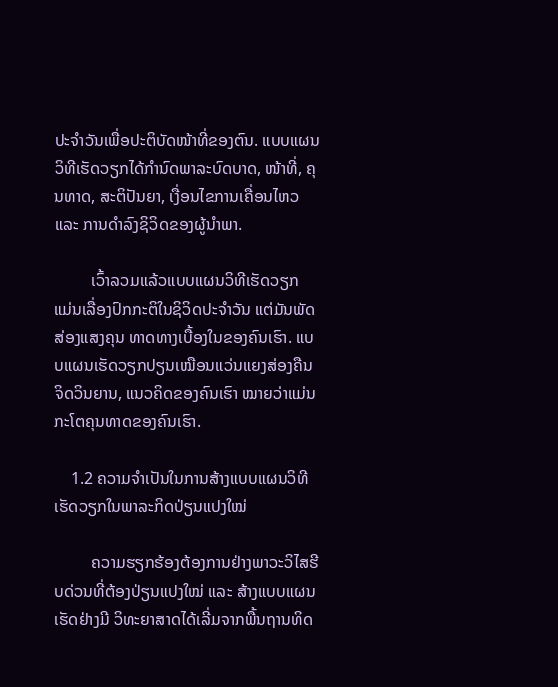ປະຈຳວັນເພື່ອປະຕິບັດໜ້າທີ່ຂອງຕົນ. ແບບແຜນວິທີເຮັດວຽກໄດ້ກຳນົດພາລະບົດບາດ, ໜ້າທີ່, ຄຸນທາດ, ສະຕິປັນຍາ, ເງື່ອນໄຂການເຄື່ອນໄຫວ ແລະ ການດຳລົງຊິວິດຂອງຜູ້ນຳພາ.

         ເວົ້າລວມແລ້ວແບບແຜນວິທີເຮັດວຽກ ແມ່ນເລື່ອງປົກກະຕິໃນຊິວິດປະຈຳວັນ ແຕ່ມັນພັດສ່ອງແສງຄຸນ ທາດທາງເບື້ອງໃນຂອງຄົນເຮົາ. ແບບແຜນເຮັດວຽກປຽນເໝືອນແວ່ນແຍງສ່ອງຄືນຈິດວິນຍານ, ແນວຄິດຂອງຄົນເຮົາ ໝາຍວ່າແມ່ນກະໂຕຄຸນທາດຂອງຄົນເຮົາ.

    1.2 ຄວາມຈຳເປັນໃນການສ້າງແບບແຜນວິທີເຮັດວຽກໃນພາລະກິດປ່ຽນແປງໃໝ່

         ຄວາມຮຽກຮ້ອງຕ້ອງການຢ່າງພາວະວິໄສຮີບດ່ວນທີ່ຕ້ອງປ່ຽນແປງໃໝ່ ແລະ ສ້າງແບບແຜນເຮັດຢ່າງມີ ວິທະຍາສາດໄດ້ເລີ່ມຈາກພື້ນຖານທິດ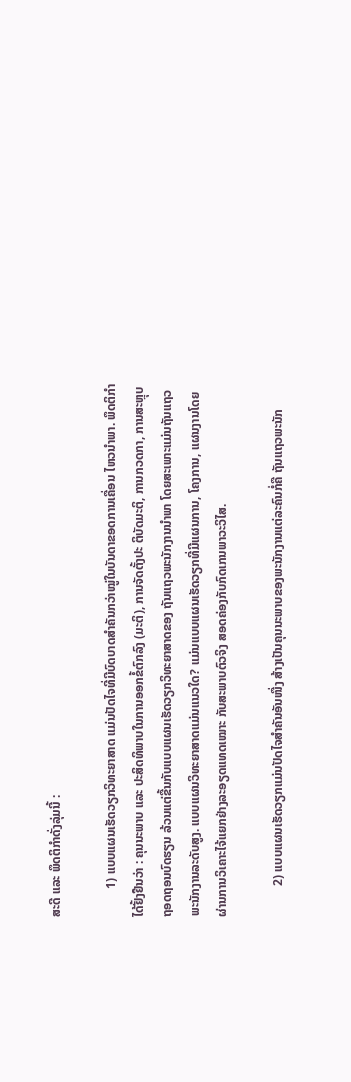ສະດີ ແລະ ພຶດຕິກຳດັ່ງລຸ່ມນີ້ :

         1) ແບບແຜນເຮັດວຽກວິທະຍາສາດ ແມ່ນປັດໄຈທີ່ມີບົດບາດສຳຄັນກວ່າໝູ່ໃນບັນດາຂອດການເຄື່ອນ ໄຫວນຳພາ. ພຶດຕິກຳໄດ້ຢັ້ງຢືນວ່າ : ຄຸນນະພາບ ແລະ ປະສິດທິພາບໃນການອອກຂໍ້ຕົກລົງ (ມະຕິ), ການຈັດຕັ້ງປະ ຕິບັດມະຕິ, ການກວດກາ, ການສະຫຼຸບຖອດຖອນບົດຮຽນ ລ້ວນແຕ່ຂື້ນກັບແບບແຜນເຮັດວຽກວິທະຍາສາດຂອງ ຖັນແຖວພະນັກງານນຳພາ ໂດຍສະເພາະແມ່ນຖັນແຖວພະນັກງານລະດັບສູງ. ແບບແຜນວິທະຍາສາດແມ່ນແນວໃດ? ແມ່ນແບບແຜນເຮັດວຽກທີ່ມີແຜນການ, ໂຄງການ, ແຜນງານໂດຍຜ່ານການວິເຄາະໄຈ້ແຍກຢ່າງລະອຽດແທດເໝາະ ກັບສະພາບຕົວຈິງ ສອດຄ່ອງກັບກົດເກນພາວະວິໄສ.

          2) ແບບແຜນເຮັດວຽກແມ່ນປັດໄຈສຳຄັນອັນໜື່ງ ສ້າງເປັນຄຸນນະພາບຂອງພະນັກງານແຕ່ລະຄົນກໍ່ຄື ຖັນແຖວພະນັກ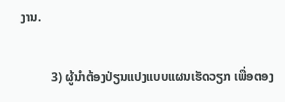ງານ.

          3) ຜູ້ນຳຕ້ອງປ່ຽນແປງແບບແຜນເຮັດວຽກ ເພື່ອຕອງ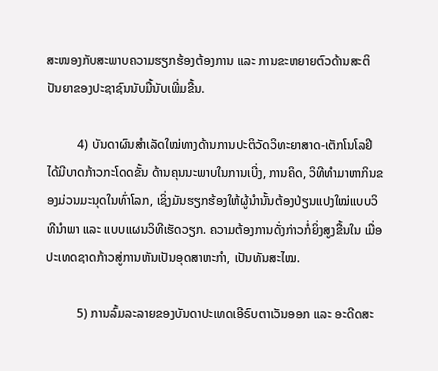ສະໜອງກັບສະພາບຄວາມຮຽກຮ້ອງຕ້ອງການ ແລະ ການຂະຫຍາຍຕົວດ້ານສະຕິປັນຍາຂອງປະຊາຊົນນັບມື້ນັບເພີ່ມຂື້ນ.

          4) ບັນດາຜົນສຳເລັດໃໝ່ທາງດ້ານການປະຕິວັດວິທະຍາສາດ-ເຕັກໂນໂລຢີໄດ້ມີບາດກ້າວກະໂດດຂັ້ນ ດ້ານຄຸນນະພາບໃນການເບີ່ງ, ການຄິດ, ວິທີທຳມາຫາກິນຂອງມ່ວນມະນຸດໃນທົ່າໂລກ, ເຊິ່ງມັນຮຽກຮ້ອງໃຫ້ຜູ້ນຳນັ້ນຕ້ອງປ່ຽນແປງໃໝ່ແບບວິທີນຳພາ ແລະ ແບບແຜນວິທີເຮັດວຽກ. ຄວາມຕ້ອງການດັ່ງກ່າວກໍ່ຍິ່ງສູງຂື້ນໃນ ເມື່ອປະເທດຊາດກ້າວສູ່ການຫັນເປັນອຸດສາຫະກຳ, ເປັນທັນສະໄໝ.

          5) ການລົ້ມລະລາຍຂອງບັນດາປະເທດເອີຣົບຕາເວັນອອກ ແລະ ອະດີດສະ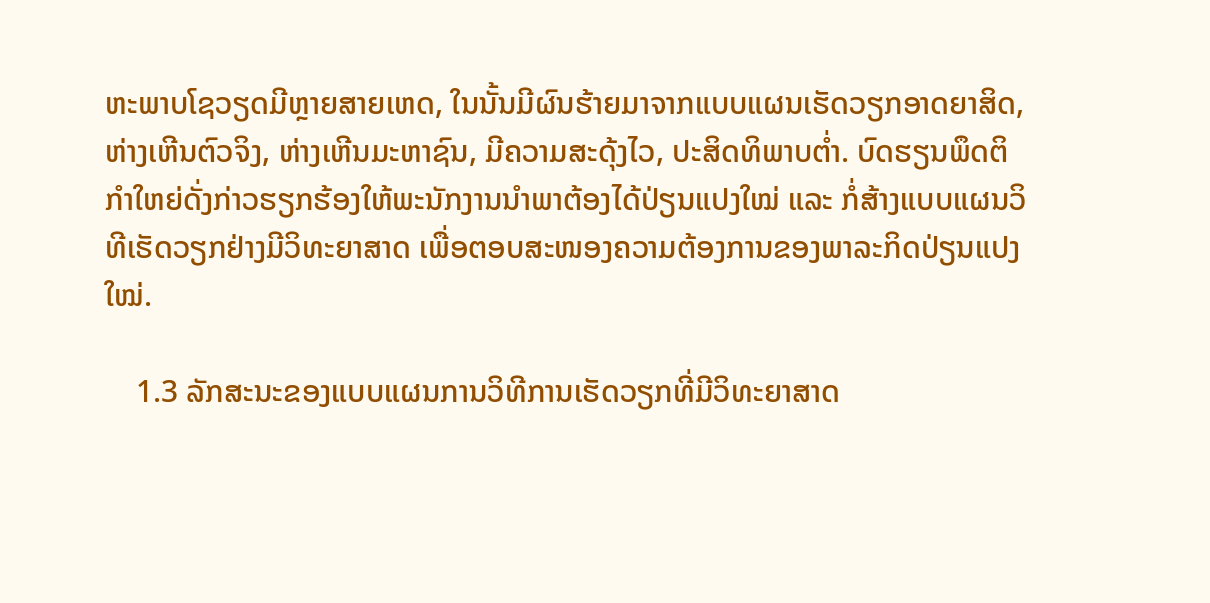ຫະພາບໂຊວຽດມີຫຼາຍສາຍເຫດ, ໃນນັ້ນມີຜົນຮ້າຍມາຈາກແບບແຜນເຮັດວຽກອາດຍາສິດ, ຫ່າງເຫີນຕົວຈິງ, ຫ່າງເຫີນມະຫາຊົນ, ມີຄວາມສະດຸ້ງໄວ, ປະສິດທິພາບຕໍ່າ. ບົດຮຽນພຶດຕິກຳໃຫຍ່ດັ່ງກ່າວຮຽກຮ້ອງໃຫ້ພະນັກງານນຳພາຕ້ອງໄດ້ປ່ຽນແປງໃໝ່ ແລະ ກໍ່ສ້າງແບບແຜນວິທີເຮັດວຽກຢ່າງມີວິທະຍາສາດ ເພື່ອຕອບສະໜອງຄວາມຕ້ອງການຂອງພາລະກິດປ່ຽນແປງໃໝ່.

    1.3 ລັກສະນະຂອງແບບແຜນການວິທີການເຮັດວຽກທີ່ມີວິທະຍາສາດ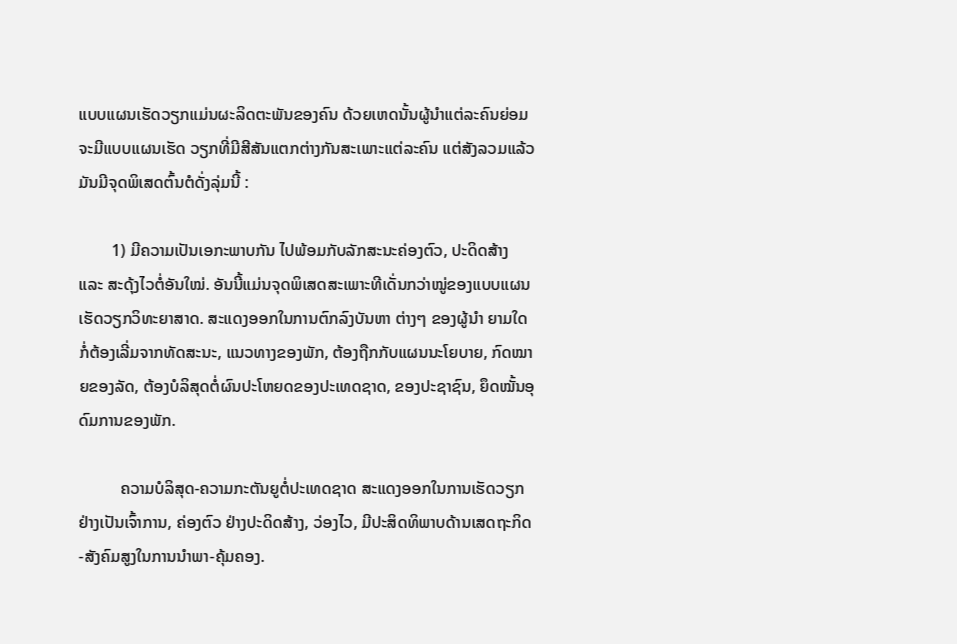ແບບແຜນເຮັດວຽກແມ່ນຜະລິດຕະພັນຂອງຄົນ ດ້ວຍເຫດນັ້ນຜູ້ນຳແຕ່ລະຄົນຍ່ອມຈະມີແບບແຜນເຮັດ ວຽກທີ່ມີສີສັນແຕກຕ່າງກັນສະເພາະແຕ່ລະຄົນ ແຕ່ສັງລວມແລ້ວມັນມີຈຸດພິເສດຕົ້ນຕໍດັ່ງລຸ່ມນີ້ :

        1) ມີຄວາມເປັນເອກະພາບກັນ ໄປພ້ອມກັບລັກສະນະຄ່ອງຕົວ, ປະດິດສ້າງ ແລະ ສະດຸ້ງໄວຕໍ່ອັນໃໝ່. ອັນນີ້ແມ່ນຈຸດພິເສດສະເພາະທີເດັ່ນກວ່າໝູ່ຂອງແບບແຜນເຮັດວຽກວິທະຍາສາດ. ສະແດງອອກໃນການຕົກລົງບັນຫາ ຕ່າງໆ ຂອງຜູ້ນຳ ຍາມໃດກໍ່ຕ້ອງເລີ່ມຈາກທັດສະນະ, ແນວທາງຂອງພັກ, ຕ້ອງຖືກກັບແຜນນະໂຍບາຍ, ກົດໝາຍຂອງລັດ, ຕ້ອງບໍລິສຸດຕໍ່ຜົນປະໂຫຍດຂອງປະເທດຊາດ, ຂອງປະຊາຊົນ, ຍຶດໝັ້ນອຸດົມການຂອງພັກ.

          ຄວາມບໍລິສຸດ-ຄວາມກະຕັນຍູຕໍ່ປະເທດຊາດ ສະແດງອອກໃນການເຮັດວຽກຢ່າງເປັນເຈົ້າການ, ຄ່ອງຕົວ ຢ່າງປະດິດສ້າງ, ວ່ອງໄວ, ມີປະສິດທິພາບດ້ານເສດຖະກິດ-ສັງຄົມສູງໃນການນຳພາ-ຄຸ້ມຄອງ.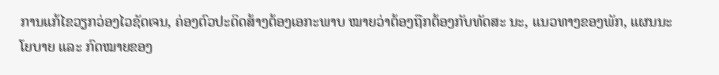ການແກ້ໄຂວຽກວ່ອງໄວຊັດເຈນ, ຄ່ອງຕົວປະດິດສ້າງຕ້ອງເອກະພາບ ໝາຍວ່າຕ້ອງຖືກຕ້ອງກັບທັດສະ ນະ, ແນວທາງຂອງພັກ, ແຜນນະໂຍບາຍ ແລະ ກົດໝາຍຂອງ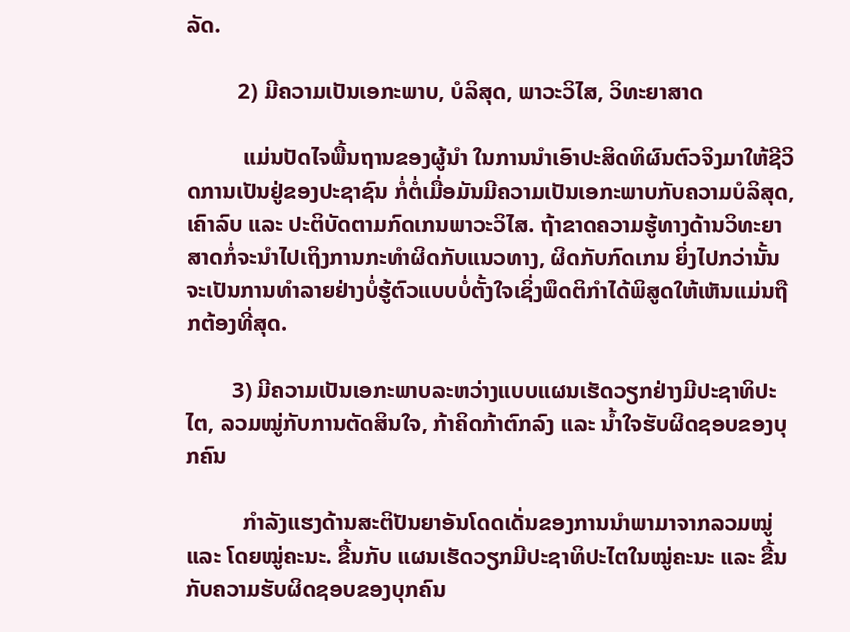ລັດ.

         2) ມີຄວາມເປັນເອກະພາບ, ບໍລິສຸດ, ພາວະວິໄສ, ວິທະຍາສາດ

          ແມ່ນປັດໄຈພື້ນຖານຂອງຜູ້ນຳ ໃນການນຳເອົາປະສິດທິຜົນຕົວຈິງມາໃຫ້ຊີວິດການເປັນຢູ່ຂອງປະຊາຊົນ ກໍ່ຕໍ່ເມື່ອມັນມີຄວາມເປັນເອກະພາບກັບຄວາມບໍລິສຸດ, ເຄົາລົບ ແລະ ປະຕິບັດຕາມກົດເກນພາວະວິໄສ. ຖ້າຂາດຄວາມຮູ້ທາງດ້ານວິທະຍາສາດກໍ່ຈະນຳໄປເຖິງການກະທຳຜິດກັບແນວທາງ, ຜິດກັບກົດເກນ ຍິ່ງໄປກວ່ານັ້ນຈະເປັນການທຳລາຍຢ່າງບໍ່ຮູ້ຕົວແບບບໍ່ຕັ້ງໃຈເຊິ່ງພຶດຕິກຳໄດ້ພິສູດໃຫ້ເຫັນແມ່ນຖືກຕ້ອງທີ່ສຸດ.

        3) ມີຄວາມເປັນເອກະພາບລະຫວ່າງແບບແຜນເຮັດວຽກຢ່າງມີປະຊາທິປະໄຕ, ລວມໝູ່ກັບການຕັດສິນໃຈ, ກ້າຄິດກ້າຕົກລົງ ແລະ ນໍ້າໃຈຮັບຜິດຊອບຂອງບຸກຄົນ

          ກຳລັງແຮງດ້ານສະຕິປັນຍາອັນໂດດເດັ່ນຂອງການນຳພາມາຈາກລວມໝູ່ ແລະ ໂດຍໝູ່ຄະນະ. ຂື້ນກັບ ແຜນເຮັດວຽກມີປະຊາທິປະໄຕໃນໝູ່ຄະນະ ແລະ ຂື້ນກັບຄວາມຮັບຜິດຊອບຂອງບຸກຄົນ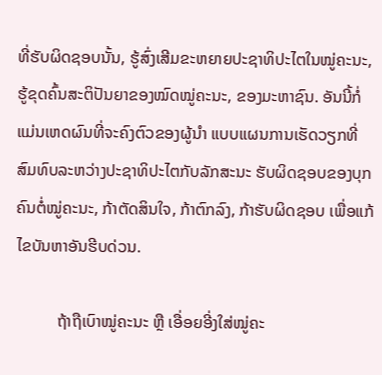ທີ່ຮັບຜິດຊອບນັ້ນ, ຮູ້ສົ່ງເສີມຂະຫຍາຍປະຊາທິປະໄຕໃນໝູ່ຄະນະ, ຮູ້ຂຸດຄົ້ນສະຕິປັນຍາຂອງໝົດໝູ່ຄະນະ, ຂອງມະຫາຊົນ. ອັນນີ້ກໍ່ ແມ່ນເຫດຜົນທີ່ຈະຄົງຕົວຂອງຜູ້ນຳ ແບບແຜນການເຮັດວຽກທີ່ສົມທົບລະຫວ່າງປະຊາທິປະໄຕກັບລັກສະນະ ຮັບຜິດຊອບຂອງບຸກຄົນຕໍ່ໝູ່ຄະນະ, ກ້າຕັດສິນໃຈ, ກ້າຕົກລົງ, ກ້າຮັບຜິດຊອບ ເພື່ອແກ້ໄຂບັນຫາອັນຮີບດ່ວນ.

          ຖ້າຖືເບົາໝູ່ຄະນະ ຫຼື ເອື່ອຍອີ່ງໃສ່ໝູ່ຄະ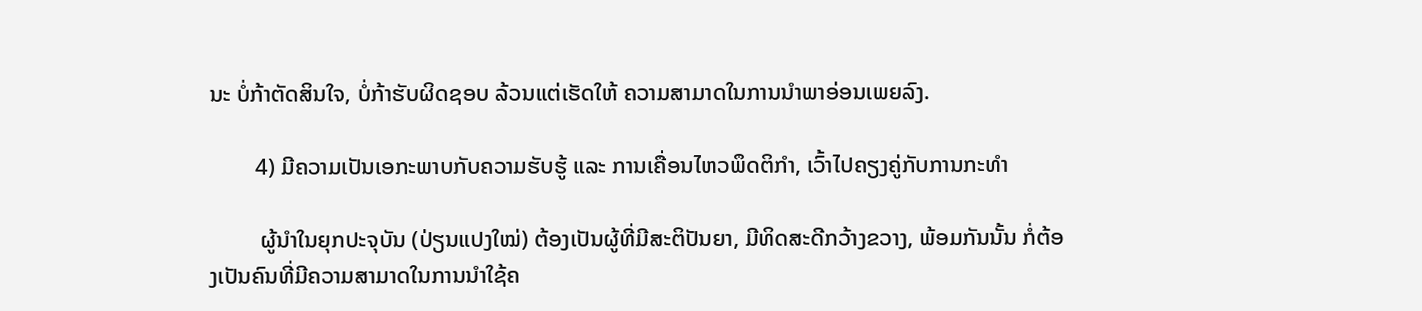ນະ ບໍ່ກ້າຕັດສິນໃຈ, ບໍ່ກ້າຮັບຜິດຊອບ ລ້ວນແຕ່ເຮັດໃຫ້ ຄວາມສາມາດໃນການນຳພາອ່ອນເພຍລົງ.

        4) ມີຄວາມເປັນເອກະພາບກັບຄວາມຮັບຮູ້ ແລະ ການເຄື່ອນໄຫວພຶດຕິກຳ, ເວົ້າໄປຄຽງຄູ່ກັບການກະທຳ

         ຜູ້ນຳໃນຍຸກປະຈຸບັນ (ປ່ຽນແປງໃໝ່) ຕ້ອງເປັນຜູ້ທີ່ມີສະຕິປັນຍາ, ມີທິດສະດີກວ້າງຂວາງ, ພ້ອມກັນນັ້ນ ກໍ່ຕ້ອງເປັນຄົນທີ່ມີຄວາມສາມາດໃນການນຳໃຊ້ຄ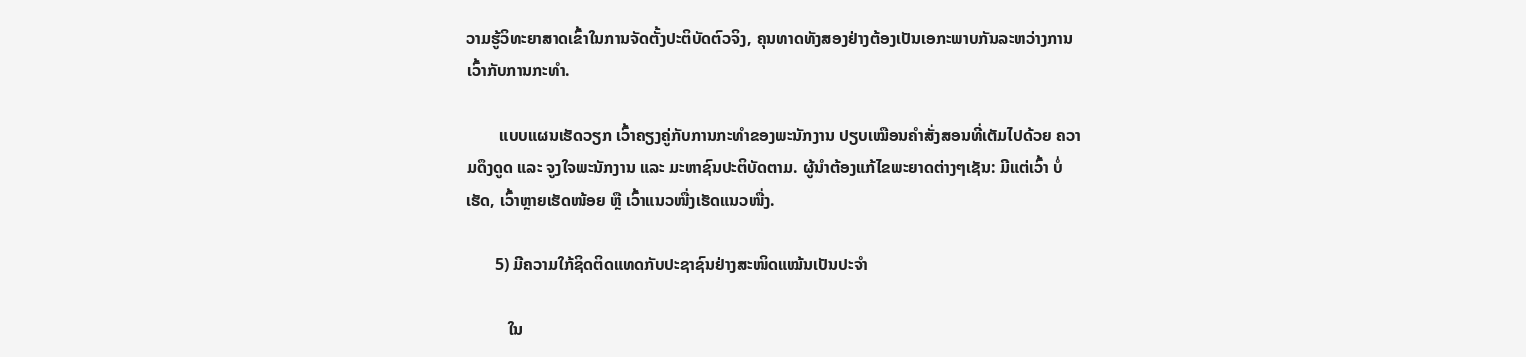ວາມຮູ້ວິທະຍາສາດເຂົ້າໃນການຈັດຕັ້ງປະຕິບັດຕົວຈິງ, ຄຸນທາດທັງສອງຢ່າງຕ້ອງເປັນເອກະພາບກັນລະຫວ່າງການເວົ້າກັບການກະທຳ.

        ແບບແຜນເຮັດວຽກ ເວົ້າຄຽງຄູ່ກັບການກະທຳຂອງພະນັກງານ ປຽບເໝືອນຄຳສັ່ງສອນທີ່ເຕັມໄປດ້ວຍ ຄວາມດຶງດູດ ແລະ ຈູງໃຈພະນັກງານ ແລະ ມະຫາຊົນປະຕິບັດຕາມ. ຜູ້ນຳຕ້ອງແກ້ໄຂພະຍາດຕ່າງໆເຊັນ: ມີແຕ່ເວົ້າ ບໍ່ເຮັດ, ເວົ້າຫຼາຍເຮັດໜ້ອຍ ຫຼື ເວົ້າແນວໜື່ງເຮັດແນວໜື່ງ.

       5) ມີຄວາມໃກ້ຊິດຕິດແທດກັບປະຊາຊົນຢ່າງສະໜິດແໝ້ນເປັນປະຈຳ

          ໃນ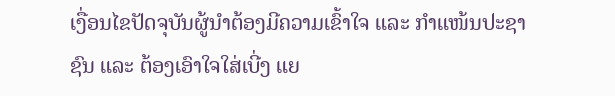ເງື່ອນໄຂປັດຈຸບັນຜູ້ນຳຕ້ອງມີຄວາມເຂົ້າໃຈ ແລະ ກຳແໜ້ນປະຊາຊົນ ແລະ ຕ້ອງເອົາໃຈໃສ່ເບີ່ງ ແຍ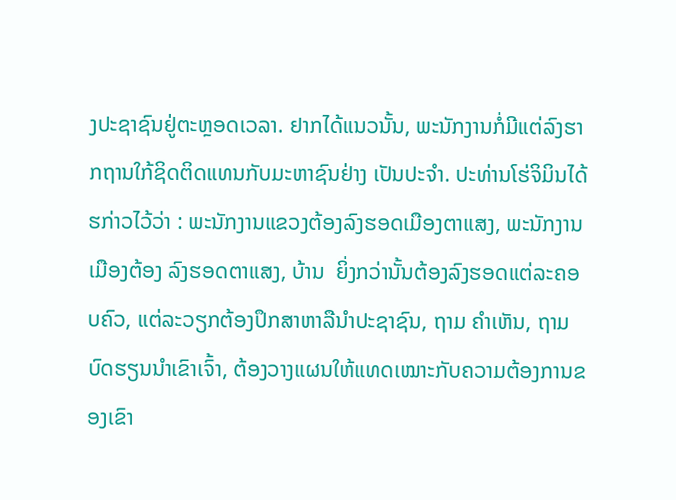ງປະຊາຊົນຢູ່ຕະຫຼອດເວລາ. ຢາກໄດ້ແນວນັ້ນ, ພະນັກງານກໍ່ມີແຕ່ລົງຮາກຖານໃກ້ຊິດຕິດແທນກັບມະຫາຊົນຢ່າງ ເປັນປະຈຳ. ປະທ່ານໂຮ່ຈິມິນໄດ້ຮກ່າວໄວ້ວ່າ : ພະນັກງານແຂວງຕ້ອງລົງຮອດເມືອງຕາແສງ, ພະນັກງານເມືອງຕ້ອງ ລົງຮອດຕາແສງ, ບ້ານ  ຍິ່ງກວ່ານັ້ນຕ້ອງລົງຮອດແຕ່ລະຄອບຄົວ, ແຕ່ລະວຽກຕ້ອງປຶກສາຫາລືນຳປະຊາຊົນ, ຖາມ ຄຳເຫັນ, ຖາມບົດຮຽນນຳເຂົາເຈົ້າ, ຕ້ອງວາງແຜນໃຫ້ແທດເໝາະກັບຄວາມຕ້ອງການຂອງເຂົາ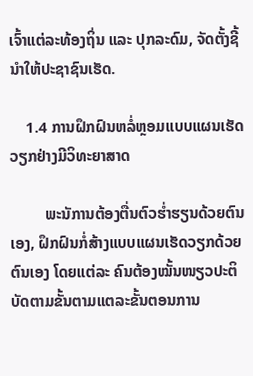ເຈົ້າແຕ່ລະທ້ອງຖິ່ນ ແລະ ປຸກລະດົມ, ຈັດຕັ້ງຊີ້ນຳໃຫ້ປະຊາຊົນເຮັດ.

    1.4 ການຝຶກຝົນຫລໍ່ຫຼອມແບບແຜນເຮັດວຽກຢ່າງມີວິທະຍາສາດ

         ພະນັການຕ້ອງຕື່ນຕົວຮໍ່າຮຽນດ້ວຍຕົນເອງ, ຝຶກຝົນກໍ່ສ້າງແບບແຜນເຮັດວຽກດ້ວຍຕົນເອງ ໂດຍແຕ່ລະ ຄົນຕ້ອງໝັ້ນໜຽວປະຕິບັດຕາມຂັ້ນຕາມແຕລະຂັ້ນຕອນການ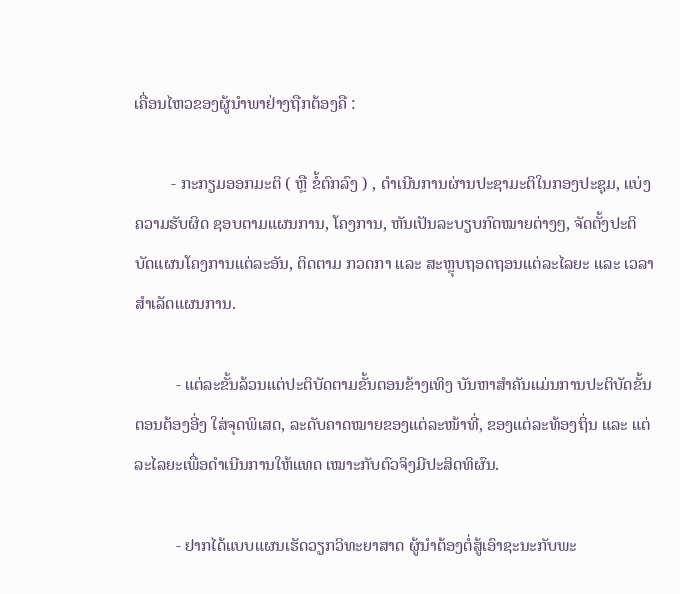ເຄື່ອນໄຫວຂອງຜູ້ນໍາພາຢ່າງຖືກຕ້ອງຄື :

         - ກະກຽມອອກມະຕິ ( ຫຼື ຂໍ້ຕົກລົງ ) , ດໍາເນີນການຜ່ານປະຊາມະຕິໃນກອງປະຊຸມ, ແບ່ງຄວາມຮັບຜິດ ຊອບຕາມແຜນການ, ໂຄງການ, ຫັນເປັນລະບຽບກົດໝາຍຕ່າງໆ, ຈັດຕັ້ງປະຕິບັດແຜນໂຄງການແຕ່ລະອັນ, ຕິດຕາມ ກວດກາ ແລະ ສະຫຼຸບຖອດຖອນແຕ່ລະໄລຍະ ແລະ ເວລາສໍາເລັດແຜນການ.

          - ແຕ່ລະຂັ້ນລ້ວນແຕ່ປະຕິບັດຕາມຂັ້ນຕອນຂ້າງເທິງ ບັນຫາສໍາຄັນແມ່ນການປະຕິບັດຂັ້ນຕອນຕ້ອງອີ່ງ ໃສ່ຈຸດພິເສດ, ລະດັບຄາດໝາຍຂອງແຕ່ລະໜ້າທີ່, ຂອງແຕ່ລະທ້ອງຖິ່ນ ແລະ ແຕ່ລະໄລຍະເພື່ອດໍາເນີນການໃຫ້ແທດ ເໝາະກັບຕົວຈິງມີປະສິດທິຜົນ.

          - ຢາກໄດ້ແບບແຜນເຮັດວຽກວິທະຍາສາດ ຜູ້ນໍາຕ້ອງຕໍ່ສູ້ເອົາຊະນະກັບພະ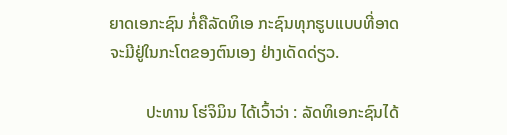ຍາດເອກະຊົນ ກໍ່ຄືລັດທິເອ ກະຊົນທຸກຮູບແບບທີ່ອາດຈະມີຢູ່ໃນກະໂຕຂອງຕົນເອງ ຢ່າງເດັດດ່ຽວ.

         ປະທານ ໂຮ່ຈິມິນ ໄດ້ເວົ້າວ່າ : ລັດທິເອກະຊົນໄດ້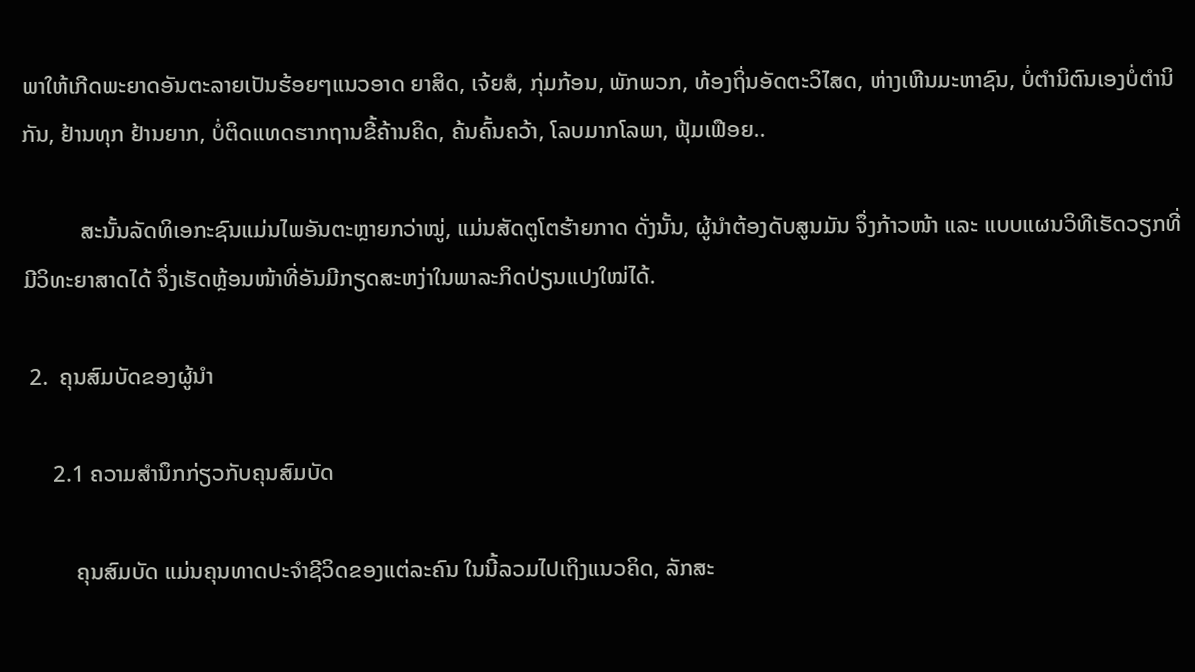ພາໃຫ້ເກີດພະຍາດອັນຕະລາຍເປັນຮ້ອຍໆແນວອາດ ຍາສິດ, ເຈ້ຍສໍ, ກຸ່ມກ້ອນ, ພັກພວກ, ທ້ອງຖິ່ນອັດຕະວິໄສດ, ຫ່າງເຫີນມະຫາຊົນ, ບໍ່ຕໍານິຕົນເອງບໍ່ຕໍານິກັນ, ຢ້ານທຸກ ຢ້ານຍາກ, ບໍ່ຕິດແທດຮາກຖານຂີ້ຄ້ານຄິດ, ຄ້ນຄົ້ນຄວ້າ, ໂລບມາກໂລພາ, ຟຸ້ມເຟືອຍ..

          ສະນັ້ນລັດທິເອກະຊົນແມ່ນໄພອັນຕະຫຼາຍກວ່າໝູ່, ແມ່ນສັດຕູໂຕຮ້າຍກາດ ດັ່ງນັ້ນ, ຜູ້ນໍາຕ້ອງດັບສູນມັນ ຈຶ່ງກ້າວໜ້າ ແລະ ແບບແຜນວິທີເຮັດວຽກທີ່ມີວິທະຍາສາດໄດ້ ຈຶ່ງເຮັດຫຼ້ອນໜ້າທີ່ອັນມີກຽດສະຫງ່າໃນພາລະກິດປ່ຽນແປງໃໝ່ໄດ້.

 2.  ຄຸນສົມບັດຂອງຜູ້ນຳ

     2.1 ຄວາມສຳນຶກກ່ຽວກັບຄຸນສົມບັດ

         ຄຸນສົມບັດ ແມ່ນຄຸນທາດປະຈຳຊີວິດຂອງແຕ່ລະຄົນ ໃນນີ້ລວມໄປເຖິງແນວຄິດ, ລັກສະ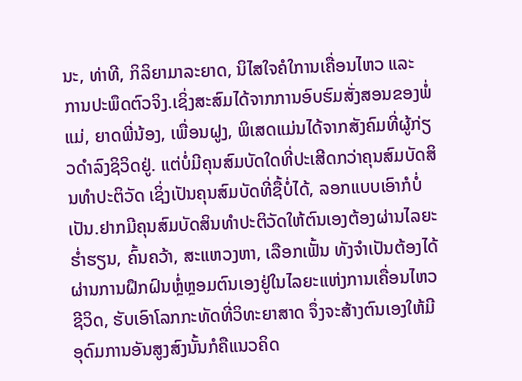ນະ, ທ່າທີ, ກິລິຍາມາລະຍາດ, ນິໄສໃຈຄໍໃການເຄື່ອນໄຫວ ແລະ ການປະພຶດຕົວຈິງ.ເຊິ່ງສະສົມໄດ້ຈາກການອົບຮົມສັ່ງສອນຂອງພໍ່ແມ່, ຍາດພີ່ນ້ອງ, ເພື່ອນຝູງ, ພິເສດແມ່ນໄດ້ຈາກສັງຄົມທີ່ຜູ້ກ່ຽວດຳລົງຊິວິດຢູ່. ແຕ່ບໍ່ມີຄຸນສົມບັດໃດທີ່ປະເສີດກວ່າຄຸນສົມບັດສິນທຳປະຕິວັດ ເຊິ່ງເປັນຄຸນສົມບັດທີ່ຊື້ບໍ່ໄດ້, ລອກແບບເອົາກໍບໍ່ເປັນ.ຢາກມີຄຸນສົມບັດສິນທຳປະຕິວັດໃຫ້ຕົນເອງຕ້ອງຜ່ານໄລຍະຮໍ່າຮຽນ, ຄົ້ນຄວ້າ, ສະແຫວງຫາ, ເລືອກເຟັ້ນ ທັງຈຳເປັນຕ້ອງໄດ້ຜ່ານການຝຶກຝົນຫຼໍ່ຫຼອມຕົນເອງຢູ່ໃນໄລຍະແຫ່ງການເຄື່ອນໄຫວຊີວິດ, ຮັບເອົາໂລກກະທັດທີ່ວິທະຍາສາດ ຈຶ່ງຈະສ້າງຕົນເອງໃຫ້ມີອຸດົມການອັນສູງສົງນັ້ນກໍຄືແນວຄິດ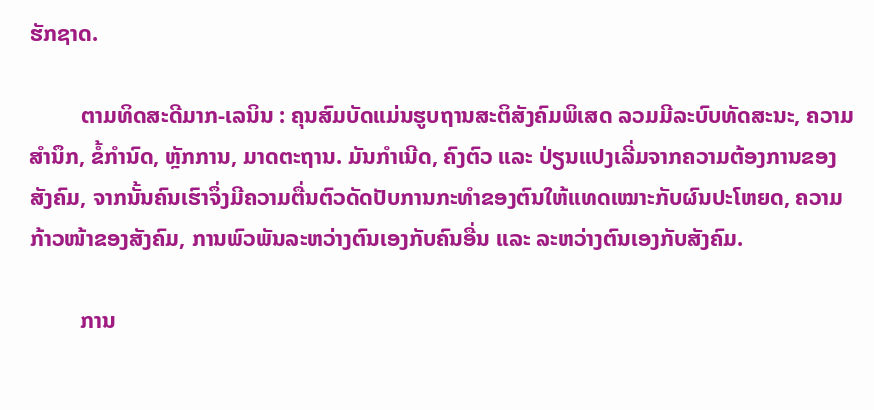ຮັກຊາດ.

         ຕາມທິດສະດີມາກ-ເລນິນ : ຄຸນສົມບັດແມ່ນຮູບຖານສະຕິສັງຄົມພິເສດ ລວມມີລະບົບທັດສະນະ, ຄວາມສຳນຶກ, ຂໍ້ກຳນົດ, ຫຼັກການ, ມາດຕະຖານ. ມັນກຳເນີດ, ຄົງຕົວ ແລະ ປ່ຽນແປງເລີ່ມຈາກຄວາມຕ້ອງການຂອງສັງຄົມ, ຈາກນັ້ນຄົນເຮົາຈຶ່ງມີຄວາມຕື່ນຕົວດັດປັບການກະທຳຂອງຕົນໃຫ້ແທດເໝາະກັບຜົນປະໂຫຍດ, ຄວາມກ້າວໜ້າຂອງສັງຄົມ, ການພົວພັນລະຫວ່າງຕົນເອງກັບຄົນອື່ນ ແລະ ລະຫວ່າງຕົນເອງກັບສັງຄົມ.

         ການ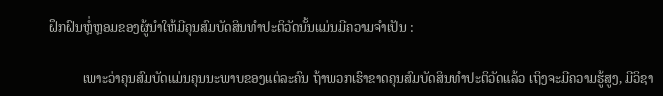ຝຶກຝົນຫຼໍ່ຫຼອມຂອງຜູ້ນຳໃຫ້ມີຄຸນສົມບັດສິນທຳປະຕິວັດນັ້ນແມ່ນມີຄວາມຈຳເປັນ :

          ເພາະວ່າຄຸນສົມບັດແມ່ນຄຸນນະພາບຂອງແຕ່ລະຄົນ ຖ້າພວກເຮົາຂາດຄຸນສົມບັດສິນທຳປະຕິວັດແລ້ວ ເຖິງຈະມີຄວາມຮູ້ສູງ, ມີວິຊາ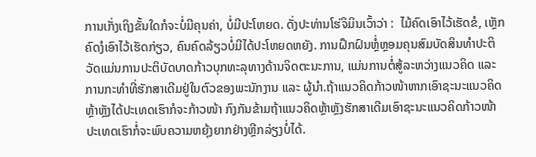ການເກັ່ງເຖິງຂັ້ນໃດກໍຈະບໍ່ມີຄຸນຄ່າ, ບໍ່ມີປະໂຫຍດ. ດັ່ງປະທ່ານໂຮ່ຈິມິນເວົ້າວ່າ :  ໄມ້ຄົດເອົາໄວ້ເຮັດຂໍ, ເຫຼັກຄົດງໍເອົາໄວ້ເຮັດກ່ຽວ, ຄົນຄົດລ້ຽວບໍ່ມີໄດ້ປະໂຫຍດຫຍັງ. ການຝຶກຝົນຫຼໍ່ຫຼອມຄຸນສົມບັດສິນທຳປະຕິວັດແມ່ນການປະຕິບັດບາດກ້າວບຸກທະລຸທາງດ້ານຈິດຕະນະການ, ແມ່ນການຕໍ່ສູ້ລະຫວ່າງແນວຄິດ ແລະ ການກະທຳທີ່ຮັກສາເດີມຢູ່ໃນຕົວຂອງພະນັກງານ ແລະ ຜູ້ນຳ.ຖ້າແນວຄິດກ້າວໜ້າຫາກເອົາຊະນະແນວຄິດຫຼ້າຫຼັງໄດ້ປະເທດເຮົາກໍຈະກ້າວໜ້າ ກົງກັນຂ້າມຖ້າແນວຄິດຫຼ້າຫຼັງຮັກສາເດີມເອົາຊະນະແນວຄິດກ້າວໜ້າປະເທດເຮົາກໍ່ຈະພົບຄວາມຫຍຸ້ງຍາກຢ່າງຫຼີກລ່ຽງບໍ່ໄດ້.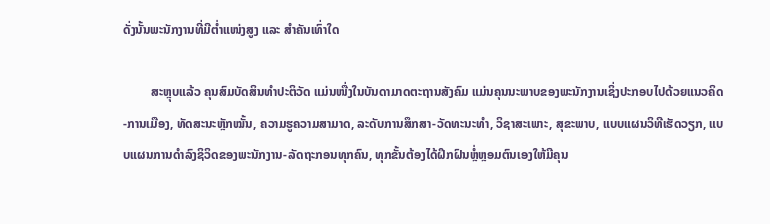ດັ່ງນັ້ນພະນັກງານທີ່ມີຕໍ່າແໜ່ງສູງ ແລະ ສຳຄັນເທົ່າໃດ

         ສະຫຼຸບແລ້ວ ຄຸນສົມບັດສິນທຳປະຕິວັດ ແມ່ນໜື່ງໃນບັນດາມາດຕະຖານສັງຄົມ ແມ່ນຄຸນນະພາບຂອງພະນັກງານເຊິ່ງປະກອບໄປດ້ວຍແນວຄິດ-ການເມືອງ, ທັດສະນະຫຼັກໝັ້ນ, ຄວາມຮູຄວາມສາມາດ, ລະດັບການສຶກສາ-ວັດທະນະທຳ, ວິຊາສະເພາະ, ສຸຂະພາບ, ແບບແຜນວິທີເຮັດວຽກ, ແບບແຜນການດຳລົງຊິວິດຂອງພະນັກງານ-ລັດຖະກອນທຸກຄົນ, ທຸກຂັ້ນຕ້ອງໄດ້ຝຶກຝົນຫຼໍ່ຫຼອມຕົນເອງໃຫ້ມີຄຸນ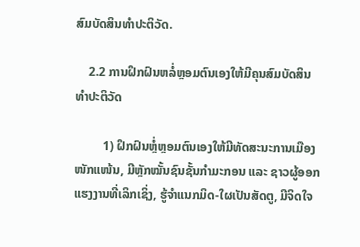ສົມບັດສິນທຳປະຕິວັດ.

    2.2 ການຝຶກຝົນຫລໍ່ຫຼອມຕົນເອງໃຫ້ມີຄຸນສົມບັດສິນທໍາປະຕິວັດ

         1) ຝຶກຝົນຫຼໍ່ຫຼອມຕົນເອງໃຫ້ມີທັດສະນະການເມືອງໜັກແໜ້ນ, ມີຫຼັກໝັ້ນຊົນຊັ້ນກໍາມະກອນ ແລະ ຊາວຜູ້ອອກແຮງງານທີ່ເລິກເຊິ່ງ, ຮູ້ຈໍາແນກມິດ-ໃຜເປັນສັດຕູ, ມີຈິດໃຈ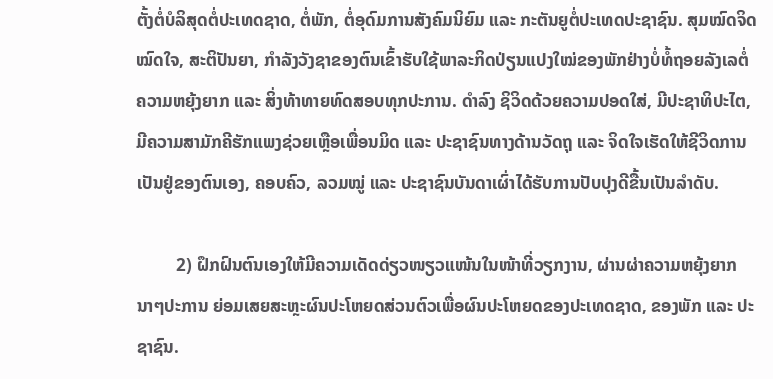ຕັ້ງຕໍ່ບໍລິສຸດຕໍ່ປະເທດຊາດ, ຕໍ່ພັກ, ຕໍ່ອຸດົມການສັງຄົມນິຍົມ ແລະ ກະຕັນຍູຕໍ່ປະເທດປະຊາຊົນ. ສຸມໝົດຈິດໝົດໃຈ, ສະຕິປັນຍາ, ກໍາລັງວັງຊາຂອງຕົນເຂົ້າຮັບໃຊ້ພາລະກິດປ່ຽນແປງໃໝ່ຂອງພັກຢ່າງບໍ່ທໍ້ຖອຍລັງເລຕໍ່ຄວາມຫຍຸ້ງຍາກ ແລະ ສິ່ງທ້າທາຍທົດສອບທຸກປະການ. ດໍາລົງ ຊິວິດດ້ວຍຄວາມປອດໃສ່, ມີປະຊາທິປະໄຕ, ມີຄວາມສາມັກຄີຮັກແພງຊ່ວຍເຫຼືອເພື່ອນມິດ ແລະ ປະຊາຊົນທາງດ້ານວັດຖຸ ແລະ ຈິດໃຈເຮັດໃຫ້ຊີວິດການເປັນຢູ່ຂອງຕົນເອງ, ຄອບຄົວ, ລວມໝູ່ ແລະ ປະຊາຊົນບັນດາເຜົ່າໄດ້ຮັບການປັບປຸງດີຂື້ນເປັນລໍາດັບ.

         2) ຝຶກຝົນຕົນເອງໃຫ້ມີຄວາມເດັດດ່ຽວໜຽວແໜ້ນໃນໜ້າທີ່ວຽກງານ, ຜ່ານຜ່າຄວາມຫຍຸ້ງຍາກນາໆປະການ ຍ່ອມເສຍສະຫຼະຜົນປະໂຫຍດສ່ວນຕົວເພື່ອຜົນປະໂຫຍດຂອງປະເທດຊາດ, ຂອງພັກ ແລະ ປະຊາຊົນ.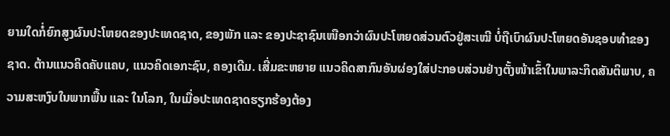ຍາມໃດກໍ່ຍົກສູງຜົນປະໂຫຍດຂອງປະເທດຊາດ, ຂອງພັກ ແລະ ຂອງປະຊາຊົນເໜືອກວ່າຜົນປະໂຫຍດສ່ວນຕົວຢູ່ສະເໝີ ບໍ່ຖືເບົາຜົນປະໂຫຍດອັນຊອບທໍາຂອງຊາດ. ຕ້ານແນວຄິດຄັບແຄບ, ແນວຄິດເອກະຊົນ, ຄອງເດີມ. ເສີ່ມຂະຫຍາຍ ແນວຄິດສາກົນອັນຜ່ອງໃສ່ປະກອບສ່ວນຢ່າງຕັ້ງໜ້າເຂົ້າໃນພາລະກິດສັນຕິພາບ, ຄວາມສະຫງົບໃນພາກພື້ນ ແລະ ໃນໂລກ, ໃນເມື່ອປະເທດຊາດຮຽກຮ້ອງຕ້ອງ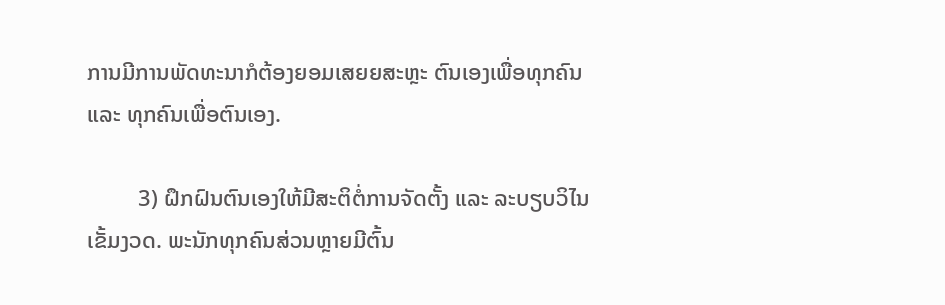ການມີການພັດທະນາກໍຕ້ອງຍອມເສຍຍສະຫຼະ ຕົນເອງເພື່ອທຸກຄົນ ແລະ ທຸກຄົນເພື່ອຕົນເອງ.

         3) ຝຶກຝົນຕົນເອງໃຫ້ມີສະຕິຕໍ່ການຈັດຕັ້ງ ແລະ ລະບຽບວິໄນເຂັ້ມງວດ. ພະນັກທຸກຄົນສ່ວນຫຼາຍມີຕົ້ນ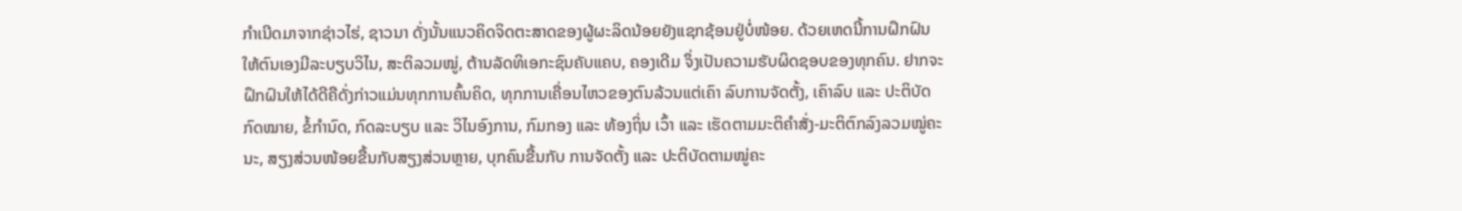ກຳເນີດມາຈາກຊ່າວໄຮ່, ຊາວນາ ດັ່ງນັ້ນແນວຄິດຈິດຕະສາດຂອງຜູ້ຜະລິດນ້ອຍຍັງແຊກຊ້ອນຢູ່ບໍ່ໜ້ອຍ. ດ້ວຍເຫດນີ້ການຝຶກຝົນໃຫ້ຕົນເອງມີລະບຽບວິໄນ, ສະຕິລວມໝູ່, ຕ້ານລັດທິເອກະຊົນຄັບແຄບ, ຄອງເດີມ ຈຶ່ງເປັນຄວາມຮັບຜິດຊອບຂອງທຸກຄົນ. ຢາກຈະຝຶກຝົນໃຫ້ໄດ້ດີຄືດັ່ງກ່າວແມ່ນທຸກການຄົ້ນຄິດ, ທຸກການເຄື່ອນໄຫວຂອງຕົນລ້ວນແຕ່ເຄົາ ລົບການຈັດຕັ້ງ, ເຄົາລົບ ແລະ ປະຕິບັດກົດໝາຍ, ຂໍ້ກໍານົດ, ກົດລະບຽບ ແລະ ວິໄນອົງການ, ກົມກອງ ແລະ ທ້ອງຖິ່ນ ເວົ້າ ແລະ ເຮັດຕາມມະຕິຄໍາສັ່ງ-ມະຕິຕົກລົງລວມໝູ່ຄະນະ, ສຽງສ່ວນໜ້ອຍຂື້ນກັບສຽງສ່ວນຫຼາຍ, ບຸກຄົນຂື້ນກັບ ການຈັດຕັ້ງ ແລະ ປະຕິບັດຕາມໝູ່ຄະ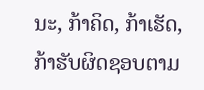ນະ, ກ້າຄິດ, ກ້າເຮັດ, ກ້າຮັບຜິດຊອບຕາມ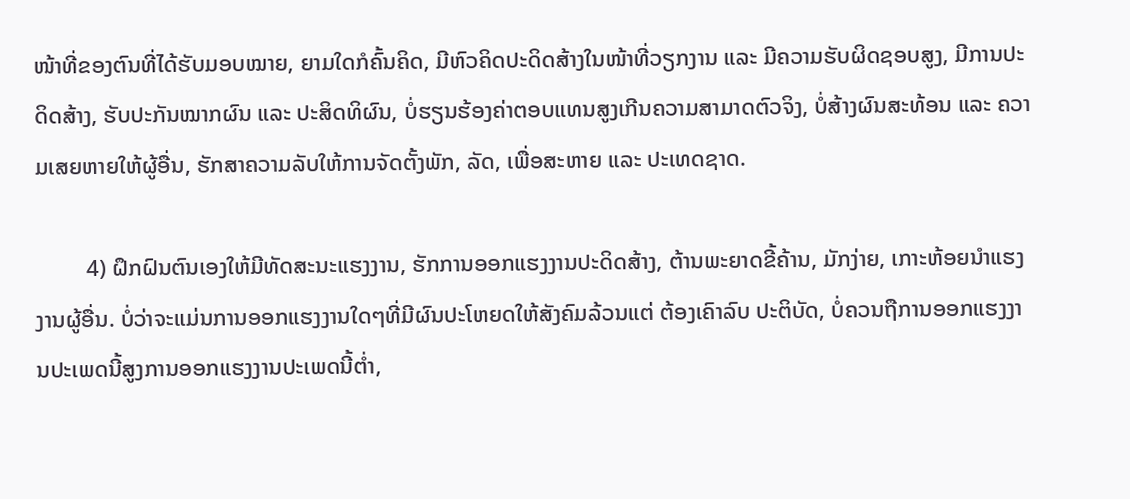ໜ້າທີ່ຂອງຕົນທີ່ໄດ້ຮັບມອບໝາຍ, ຍາມໃດກໍຄົ້ນຄິດ, ມີຫົວຄິດປະດິດສ້າງໃນໜ້າທີ່ວຽກງານ ແລະ ມີຄວາມຮັບຜິດຊອບສູງ, ມີການປະດິດສ້າງ, ຮັບປະກັນໝາກຜົນ ແລະ ປະສິດທິຜົນ, ບໍ່ຮຽນຮ້ອງຄ່າຕອບແທນສູງເກີນຄວາມສາມາດຕົວຈິງ, ບໍ່ສ້າງຜົນສະທ້ອນ ແລະ ຄວາມເສຍຫາຍໃຫ້ຜູ້ອື່ນ, ຮັກສາຄວາມລັບໃຫ້ການຈັດຕັ້ງພັກ, ລັດ, ເພື່ອສະຫາຍ ແລະ ປະເທດຊາດ.

         4) ຝຶກຝົນຕົນເອງໃຫ້ມີທັດສະນະແຮງງານ, ຮັກການອອກແຮງງານປະດິດສ້າງ, ຕ້ານພະຍາດຂີ້ຄ້ານ, ມັກງ່າຍ, ເກາະຫ້ອຍນໍາແຮງງານຜູ້ອື່ນ. ບໍ່ວ່າຈະແມ່ນການອອກແຮງງານໃດໆທີ່ມີຜົນປະໂຫຍດໃຫ້ສັງຄົມລ້ວນແຕ່ ຕ້ອງເຄົາລົບ ປະຕິບັດ, ບໍ່ຄວນຖືການອອກແຮງງານປະເພດນີ້ສູງການອອກແຮງງານປະເພດນີ້ຕໍ່າ,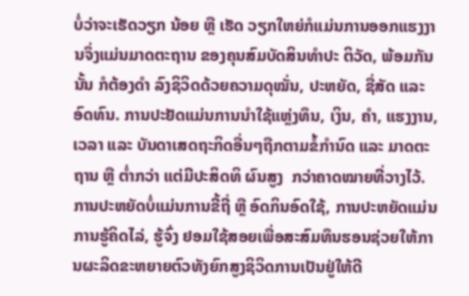ບໍ່ວ່າຈະເຮັດວຽກ ນ້ອຍ ຫຼື ເຮັດ ວຽກໃຫຍ່ກໍແມ່ນການອອກແຮງງານຈຶ່ງແມ່ນມາດຕະຖານ ຂອງຄຸນສົມບັດສິນທໍາປະ ຕິວັດ, ພ້ອມກັນ ນັ້ນ ກໍຕ້ອງດໍາ ລົງຊິວິດດ້ວຍຄວາມດຸໝັ່ນ, ປະຫຍັດ, ຊື່ສັດ ແລະ ອົດທົນ. ການປະຢັດແມ່ນການນໍາໃຊ້ແຫຼ່ງທຶນ, ເງິນ, ຄໍາ, ແຮງງານ, ເວລາ ແລະ ບັນດາເສດຖະກິດອື່ນໆຖືກຕາມຂໍ້ກໍານົດ ແລະ ມາດຕະຖານ ຫຼື ຕໍ່າກວ່າ ແຕ່ມີປະສິດທິ ຜົນສູງ  ກວ່າຄາດໝາຍທີ່ວາງໄວ້. ການປະຫຍັດບໍ່ແມ່ນການຂີ້ຖີ່ ຫຼື ອົດກິນອົດໃຊ້, ການປະຫຍັດແມ່ນການຮູ້ຄິດໄລ່, ຮູ້ຈົ່ງ ຢອມໃຊ້ສອຍເພື່ອສະສົມທຶນຮອນຊ່ວຍໃຫ້ການຜະລິດຂະຫຍາຍຕົວທັງຍົກສູງຊິວິດການເປັນຢູ່ໃຫ້ດີ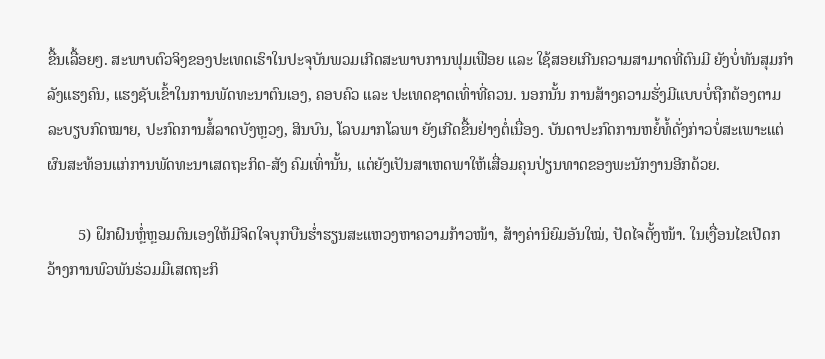ຂື້ນເລື້ອຍໆ. ສະພາບຕົວຈິງຂອງປະເທດເຮົາໃນປະຈຸບັນພວມເກີດສະພາບການຟຸມເຟືອຍ ແລະ ໃຊ້ສອຍເກີນຄວາມສາມາດທີ່ຕົນມີ ຍັງບໍ່ທັນສຸມກໍາລັງແຮງຄົນ, ແຮງຊັບເຂົ້າໃນການພັດທະນາຕົນເອງ, ຄອບຄົວ ແລະ ປະເທດຊາດເທົ່າທີ່ຄວນ. ນອກນັ້ນ ການສ້າງຄວາມຮັ່ງມີແບບບໍ່ຖືກຕ້ອງຕາມລະບຽບກົດໝາຍ, ປະກົດການສໍ້ລາດບັງຫຼວງ, ສິນບົນ, ໂລບມາກໂລພາ ຍັງເກີດຂື້ນຢ່າງຕໍ່ເນື່ອງ. ບັນດາປະກົດການຫຍໍ້ທໍ້ດັ່ງກ່າວບໍ່ສະເພາະແຕ່ຜົນສະທ້ອນແກ່ການພັດທະນາເສດຖະກິດ-ສັງ ຄົມເທົ່ານັ້ນ, ແຕ່ຍັງເປັນສາເຫດພາໃຫ້ເສື່ອມຄຸນປ່ຽນທາດຂອງພະນັກງານອີກດ້ວຍ.

        5) ຝຶກຝົນຫຼໍ່ຫຼອມຕົນເອງໃຫ້ມີຈິດໃຈບຸກບືນຮໍ່າຮຽນສະແຫວງຫາຄວາມກ້າວໜ້າ, ສ້າງຄ່ານິຍົມອັນໃໝ່, ປັດໄຈຕັ້ງໜ້າ. ໃນເງື່ອນໄຂເປີດກວ້າງການພົວພັນຮ່ວມມືເສດຖະກິ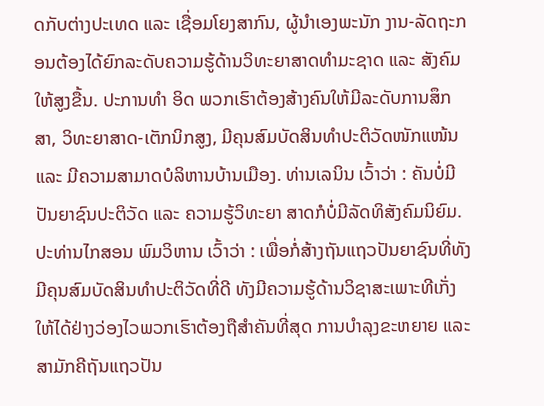ດກັບຕ່າງປະເທດ ແລະ ເຊື່ອມໂຍງສາກົນ, ຜູ້ນຳເອງພະນັກ ງານ-ລັດຖະກອນຕ້ອງໄດ້ຍົກລະດັບຄວາມຮູ້ດ້ານວິທະຍາສາດທໍາມະຊາດ ແລະ ສັງຄົມໃຫ້ສູງຂື້ນ. ປະການທໍາ ອິດ ພວກເຮົາຕ້ອງສ້າງຄົນໃຫ້ມີລະດັບການສຶກສາ, ວິທະຍາສາດ-ເຕັກນິກສູງ, ມີຄຸນສົມບັດສິນທໍາປະຕິວັດໜັກແໜ້ນ ແລະ ມີຄວາມສາມາດບໍລິຫານບ້ານເມືອງ. ທ່ານເລນິນ ເວົ້າວ່າ : ຄັນບໍ່ມີປັນຍາຊົນປະຕິວັດ ແລະ ຄວາມຮູ້ວິທະຍາ ສາດກໍບໍ່ມີລັດທິສັງຄົມນິຍົມ. ປະທ່ານໄກສອນ ພົມວິຫານ ເວົ້າວ່າ : ເພື່ອກໍ່ສ້າງຖັນແຖວປັນຍາຊົນທີ່ທັງມີຄຸນສົມບັດສິນທໍາປະຕິວັດທີ່ດີ ທັງມີຄວາມຮູ້ດ້ານວິຊາສະເພາະທີເກັ່ງໃຫ້ໄດ້ຢ່າງວ່ອງໄວພວກເຮົາຕ້ອງຖືສໍາຄັນທີ່ສຸດ ການບໍາລຸງຂະຫຍາຍ ແລະ ສາມັກຄີຖັນແຖວປັນ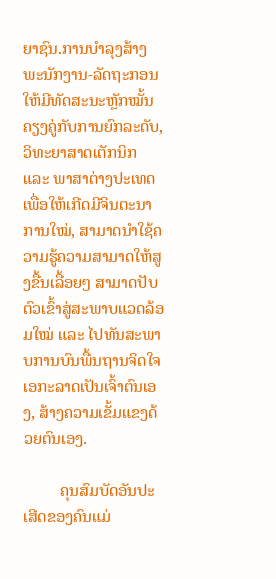ຍາຊົນ.ການບໍາລຸງສ້າງພະນັກງານ-ລັດຖະກອນໃຫ້ມີທັດສະນະຫຼັກໝັ້ນຄຽງຄູ່ກັບການຍົກລະດັບ, ວິທະຍາສາດເຕັກນິກ ແລະ ພາສາຕ່າງປະເທດເພື່ອໃຫ້ເກີດມີຈິນຕະນາການໃໝ່, ສາມາດນໍາໃຊ້ຄວາມຮູ້ຄວາມສາມາດໃຫ້ສູງຂື້ນເລື້ອຍໆ ສາມາດປັບຕົວເຂົ້າສູ່ສະພາບແວດລ້ອມໃໝ່ ແລະ ໄປທັນສະພາບການບົນພື້ນຖານຈິດໃຈເອກະລາດເປັນເຈົ້າຕົນເອງ, ສ້າງຄວາມເຂັ້ມແຂງດ້ວຍຕົນເອງ.

         ຄຸນສົມບັດອັນປະເສີດຂອງຄົນແມ່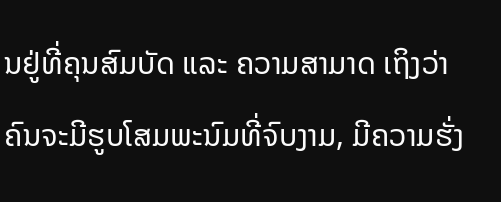ນຢູ່ທີ່ຄຸນສົມບັດ ແລະ ຄວາມສາມາດ ເຖິງວ່າຄົນຈະມີຮູບໂສມພະນົມທີ່ຈົບງາມ, ມີຄວາມຮັ່ງ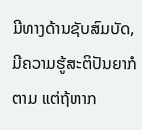ມີທາງດ້ານຊັບສົມບັດ, ມີຄວາມຮູ້ສະຕິປັນຍາກໍຕາມ ແຕ່ຖ້ຫາກ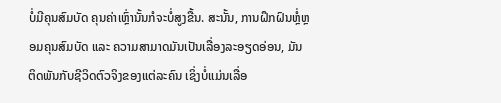ບໍ່ມີຄຸນສົມບັດ ຄຸນຄ່າເຫຼົ່ານັ້ນກໍຈະບໍ່ສູງຂື້ນ. ສະນັ້ນ, ການຝຶກຝົນຫຼໍ່ຫຼອມຄຸນສົມບັດ ແລະ ຄວາມສາມາດມັນເປັນເລື່ອງລະອຽດອ່ອນ, ມັນຕິດພັນກັບຊີວິດຕົວຈິງຂອງແຕ່ລະຄົນ ເຊິ່ງບໍ່ແມ່ນເລື່ອ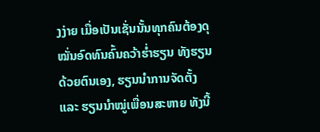ງງ່າຍ ເມື່ອເປັນເຊັ່ນນັ້ນທຸກຄົນຕ້ອງດຸໝັ່ນອົດທົນຄົ້ນຄວ້າຮໍ່າຮຽນ ທັງຮຽນດ້ວຍຕົນເອງ, ຮຽນນໍາການຈັດຕັ້ງ ແລະ ຮຽນນໍາໝູ່ເພື່ອນສະຫາຍ ທັງນີ້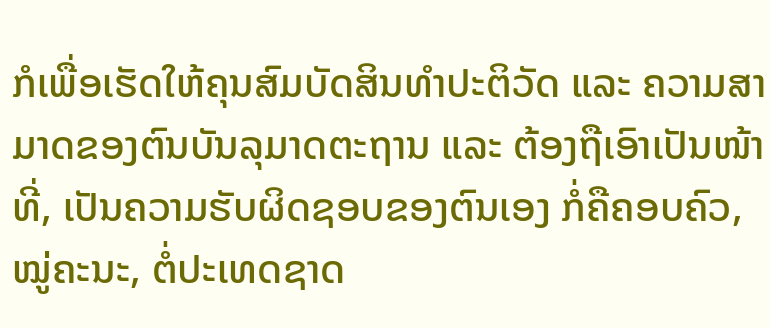ກໍເພື່ອເຮັດໃຫ້ຄຸນສົມບັດສິນທໍາປະຕິວັດ ແລະ ຄວາມສາມາດຂອງຕົນບັນລຸມາດຕະຖານ ແລະ ຕ້ອງຖືເອົາເປັນໜ້າທີ່, ເປັນຄວາມຮັບຜິດຊອບຂອງຕົນເອງ ກໍ່ຄືຄອບຄົວ, ໝູ່ຄະນະ, ຕໍ່ປະເທດຊາດ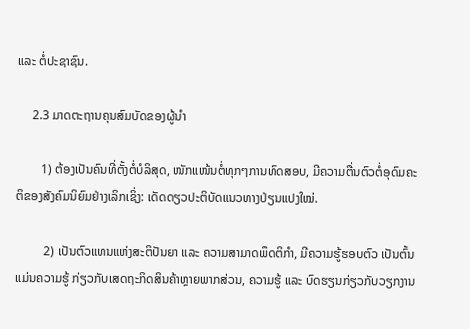ແລະ ຕໍ່ປະຊາຊົນ.

     2.3 ມາດຕະຖານຄຸນສົມບັດຂອງຜູ້ນໍາ

        1) ຕ້ອງເປັນຄົນທີ່ຕັ້ງຕໍ່ບໍລິສຸດ, ໜັກແໜ້ນຕໍ່ທຸກໆການທົດສອບ, ມີຄວາມຕື່ນຕົວຕໍ່ອຸດົມຄະຕິຂອງສັງຄົມນິຍົມຢ່າງເລິກເຊິ່ງ: ເດັດດຽວປະຕິບັດແນວທາງປ່ຽນແປງໃໝ່.

         2) ເປັນຕົວແທນແຫ່ງສະຕິປັນຍາ ແລະ ຄວາມສາມາດພຶດຕິກໍາ, ມີຄວາມຮູ້ຮອບຕົວ ເປັນຕົ້ນແມ່ນຄວາມຮູ້ ກ່ຽວກັບເສດຖະກິດສິນຄ້າຫຼາຍພາກສ່ວນ, ຄວາມຮູ້ ແລະ ບົດຮຽນກ່ຽວກັບວຽກງານ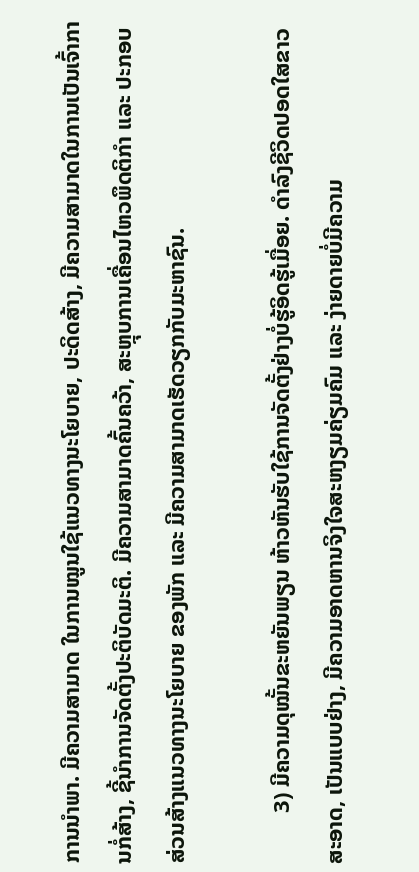ການນໍາພາ. ມີຄວາມສາມາດ ໃນການໝູນໃຊ້ແນວທາງນະໂຍບາຍ, ປະດິດສ້າງ, ມີຄວາມສາມາດໃນການເປັນເຈົ້າການກໍ່ສ້າງ, ຊີ້ນໍາການຈັດຕັ້ງປະຕິບັດມະຕິ. ມີຄວາມສາມາດຄົ້ນຄວ້າ, ສະຫຼຸບການເຄື່ອນໄຫວພຶດຕິກໍາ ແລະ ປະກອບສ່ວນສ້າງແນວທາງນະໂຍບາຍ ຂອງພັກ ແລະ ມີຄວາມສາມາດເຮັດວຽກກັບມະຫາຊົນ.

         3) ມີຄວາມດຸໝັ້ນຂະຫຍັນພຽນ ຫ້າວຫັນຮັບໃຊ້ການຈັດຕັ້ງຢ່າງບໍ່ຮູ້ອິດຮູ້ເມື່ອຍ. ດໍາລົງຊີວິດປອດໃສຂາວ ສະອາດ, ເປັນແບບຢ່າງ, ມີຄວາມອາດຫານຈິງໃຈສະຫງຽມຄ່ຽມຄົມ ແລະ ງ່າຍດາຍບໍ່ມີຄວາມ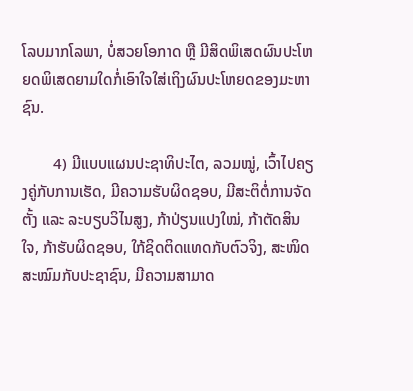ໂລບມາກໂລພາ, ບໍ່ສວຍໂອກາດ ຫຼື ມີສິດພິເສດຜົນປະໂຫຍດພິເສດຍາມໃດກໍ່ເອົາໃຈໃສ່ເຖິງຜົນປະໂຫຍດຂອງມະຫາຊົນ.

        4) ມີແບບແຜນປະຊາທິປະໄຕ, ລວມໝູ່, ເວົ້າໄປຄຽງຄູ່ກັບການເຮັດ, ມີຄວາມຮັບຜິດຊອບ, ມີສະຕິຕໍ່ການຈັດຕັ້ງ ແລະ ລະບຽບວິໄນສູງ, ກ້າປ່ຽນແປງໃໝ່, ກ້າຕັດສິນໃຈ, ກ້າຮັບຜິດຊອບ, ໃກ້ຊິດຕິດແທດກັບຕົວຈິງ, ສະໜິດສະໝົມກັບປະຊາຊົນ, ມີຄວາມສາມາດ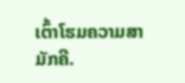ເຕົ້າໂຮມຄວາມສາມັກຄີ.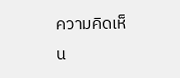ความคิดเห็น